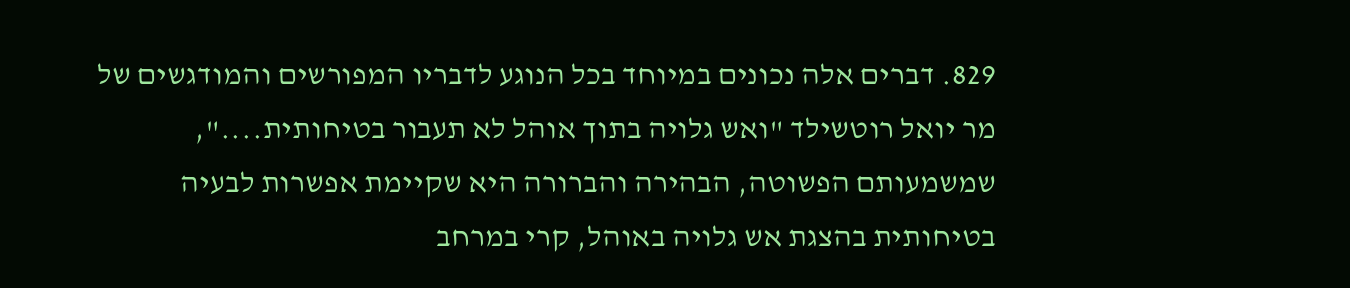829. דברים אלה נכונים במיוחד בכל הנוגע לדבריו המפורשים והמודגשים של מר יואל רוטשילד "ואש גלויה בתוך אוהל לא תעבור בטיחותית....", שמשמעותם הפשוטה, הבהירה והברורה היא שקיימת אפשרות לבעיה בטיחותית בהצגת אש גלויה באוהל, קרי במרחב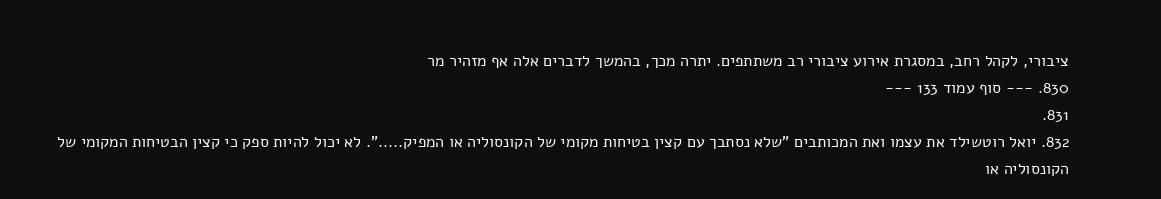ציבורי, לקהל רחב, במסגרת אירוע ציבורי רב משתתפים. יתרה מכך, בהמשך לדברים אלה אף מזהיר מר
830. --- סוף עמוד 133 ---
831.
832. יואל רוטשילד את עצמו ואת המכותבים "שלא נסתבך עם קצין בטיחות מקומי של הקונסוליה או המפיק.....". לא יכול להיות ספק כי קצין הבטיחות המקומי של הקונסוליה או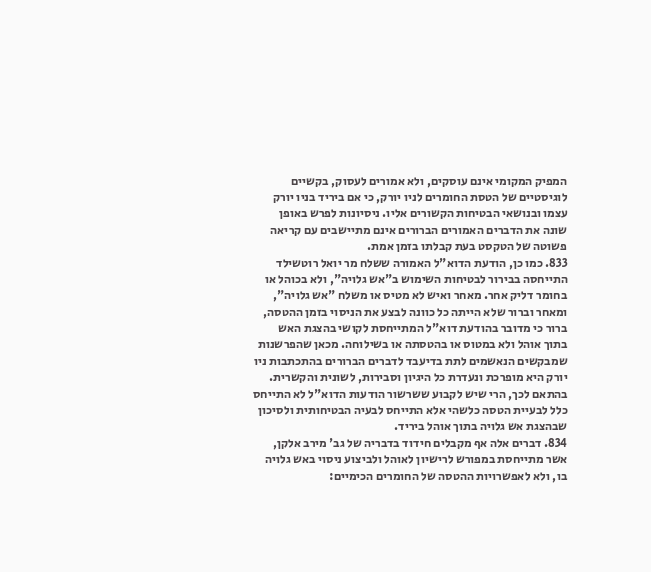המפיק המקומי אינם עוסקים, ולא אמורים לעסוק, בקשיים לוגיסטיים של הטסת החומרים לניו יורק, כי אם ביריד בניו יורק עצמו ובנושאי הבטיחות הקשורים אליו. ניסיונות לפרש באופן שונה את הדברים האמורים הברורים אינם מתיישבים עם קריאה פשוטה של הטקסט בעת קבלתו בזמן אמת.
833. כמו כן, הודעת הדוא"ל האמורה ששלח מר יואל רוטשילד התייחסה בבירור לבטיחות השימוש ב"אש גלויה", ולא בכוהל או בחומר דליק אחר. מאחר ואיש לא מטיס או משלח "אש גלויה", ומאחר וברור שלא הייתה כל כוונה לבצע את הניסוי בזמן ההטסה, ברור כי מדובר בהודעת דוא"ל המתייחסת לקושי בהצגת האש בתוך אוהל ולא במטוס או בהטסתה או בשילוחה. מכאן שהפרשנות שמבקשים הנאשמים לתת בדיעבד לדברים הברורים בהתכתבות ניו יורק היא מופרכת ונעדרת כל היגיון וסבירות, לשונית והקשרית. בהתאם לכך, הרי שיש לקבוע ששרשור הודעות הדוא"ל לא התייחס כלל לבעיית הטסה כלשהי אלא התייחס לבעיה הבטיחותית ולסיכון שבהצגת אש גלויה בתוך אוהל ביריד.
834. דברים אלה אף מקבלים חידוד בדבריה של גב' מירב אלקן, אשר מתייחסת במפורש לרישיון לאוהל ולביצוע ניסוי באש גלויה בו, ולא לאפשרויות ההטסה של החומרים הכימיים: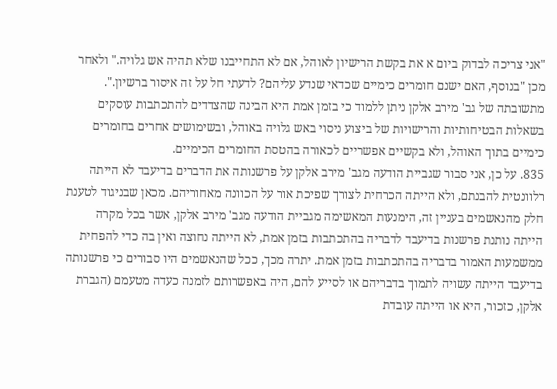"אני צריכה לבדוק ביום א את בקשת הרישיון לאוהל, אם לא התחייבנו שלא תהיה אש גלויה." ולאחר מכן "בנוסף, האם ישנם חומרים כימיים שכדאי שנדע עליהם? לדעתי חל על זה איסור ברשיון.". מתשובתה של גב' מירב אלקן ניתן ללמוד כי בזמן אמת היא הבינה שהצדדים להתכתבות עוסקים בשאלות הבטיחותיות והרישויות של ביצוע ניסוי באש גלויה באוהל, ובשימושים אחרים בחומרים כימיים בתוך האוהל, ולא בקשיים אפשריים לכאורה בהטסת החומרים הכימיים.
835. על כן, אני סבור שגביית הודעה מגב' מירב אלקן על פרשנותה את הדברים בדיעבד לא הייתה רלוונטית להבנתם, ולא הייתה הכרחית לצורך שפיכת אור על הכוונה מאחוריהם. מכאן שבניגוד לטענת חלק מהנאשמים בעניין זה, הימנעות המאשימה מגביית הודעה מגב' מירב אלקן, אשר בכל מקרה הייתה נותנת פרשנות בדיעבד לדבריה בהתכתבות בזמן אמת, לא הייתה נחוצה ואין בה כדי להפחית ממשמעות האמור בדבריה בהתכתבות בזמן אמת. יתרה מכך, ככל שהנאשמים היו סבורים כי פרשנותה בדיעבד הייתה עשויה לתמוך בדבריהם או לסייע להם, היה באפשרותם לזמנה כעדה מטעמם (הגברת אלקן, כזכור, היא או הייתה עובדת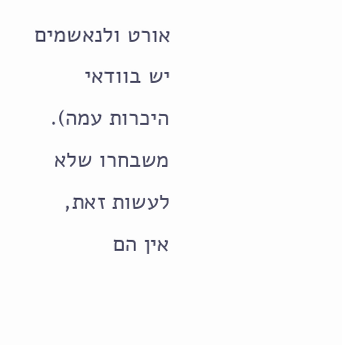אורט ולנאשמים יש בוודאי היכרות עמה). משבחרו שלא לעשות זאת, אין הם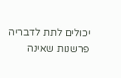יכולים לתת לדבריה פרשנות שאינה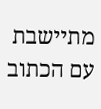מתיישבת עם הכתוב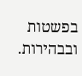בפשטות ובבהירות.